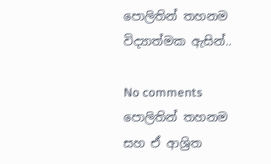පොලිතින් තහනම විද්‍යාත්මක ඇසින්..

No comments
පොලිතින් තහනම සහ ඒ ආශ්‍රිත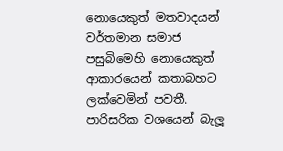නොයෙකුත් මතවාදයන් වර්තමාන සමාජ පසුබිමෙහි නොයෙකුත් ආකාරයෙන් කතාබහට ලක්වෙමින් පවතී. පාරිසරික වශයෙන් බැලූ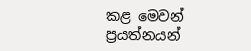කළ මෙවන් ප්‍රයත්නයන්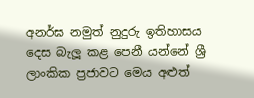අනර්ඝ නමුත් නුදුරු ඉතිහාසය දෙස බැලූ කළ පෙනී යන්නේ ශ්‍රී ලාංකික ප්‍රජාවට මෙය අළුත්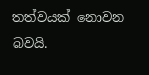තත්වයක් නොවන බවයි.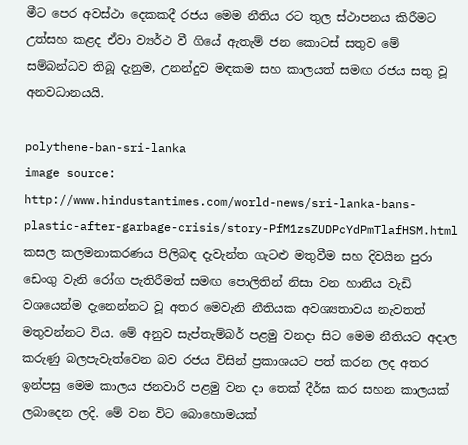මීට පෙර අවස්ථා දෙකකදී රජය මෙම නීතිය රට තුල ස්ථාපනය කිරීමට උත්සහ කළද ඒවා ව්‍යර්ථ වී ගියේ ඇතැම් ජන කොටස් සතුව මේ සම්බන්ධව තිබූ දැනුම, උනන්දුව මඳකම සහ කාලයත් සමඟ රජය සතු වූ අනවධානයයි.

polythene-ban-sri-lanka
image source:
http://www.hindustantimes.com/world-news/sri-lanka-bans-plastic-after-garbage-crisis/story-PfM1zsZUDPcYdPmTlafHSM.html
කසල කලමනාකරණය පිලිබඳ දැවැන්ත ගැටළු මතුවීම සහ දිවයින පුරා ඩෙංගු වැනි රෝග පැතිරීමත් සමඟ පොලිතින් නිසා වන හානිය වැඩි වශයෙන්ම දැනෙන්නට වූ අතර මෙවැනි නීතියක අවශ්‍යතාවය නැවතත් මතුවන්නට විය. මේ අනුව සැප්තැම්බර් පළමු වනදා සිට මෙම නීතියට අදාල කරුණු බලපැවැත්වෙන බව රජය විසින් ප්‍රකාශයට පත් කරන ලද අතර ඉන්පසු මෙම කාලය ජනවාරි පළමු වන දා තෙක් දීර්ඝ කර සහන කාලයක් ලබාදෙන ලදි. මේ වන විට බොහොමයක්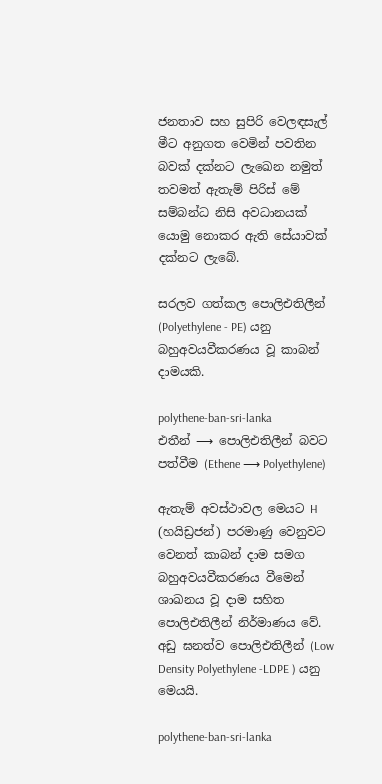ජනතාව සහ සුපිරි වෙලඳසැල් මීට අනුගත වෙමින් පවතින බවක් දක්නට ලැඛෙන නමුත් තවමත් ඇතැම් පිරිස් මේ සම්බන්ධ නිසි අවධානයක් යොමු නොකර ඇති සේයාවක් දක්නට ලැබේ.

සරලව ගත්කල පොලිඑතිලීන් (Polyethylene - PE) යනු බහුඅවයවීකරණය වූ කාබන් දාමයකි.

polythene-ban-sri-lanka
එතීන් ⟶ පොලිඑතිලීන් බවට පත්වීම (Ethene ⟶ Polyethylene)

ඇතැම් අවස්ථාවල මෙයට H (හයිඩ්‍රජන්) පරමාණු වෙනුවට වෙනත් කාබන් දාම සමග බහුඅවයවීකරණය වීමෙන් ශාඛනය වූ දාම සහිත පොලිඑතිලීන් නිර්මාණය වේ. අඩු ඝනත්ව පොලිඑතිලීන් (Low Density Polyethylene -LDPE ) යනු මෙයයි.

polythene-ban-sri-lanka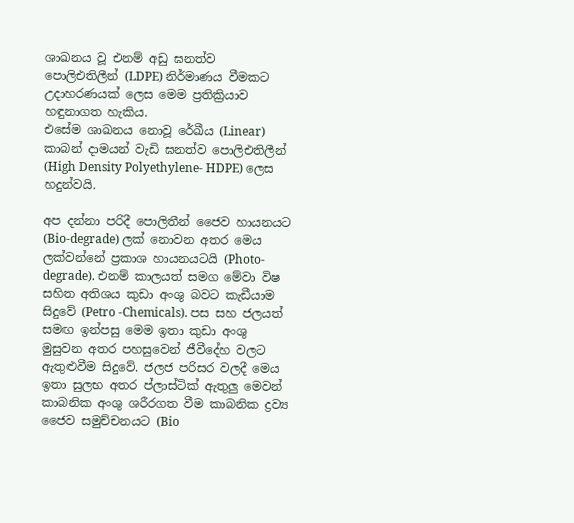ශාඛනය වූ එනම් අඩු ඝනත්ව පොලිඑතිලීන් (LDPE) නිර්මාණය වීමකට උදාහරණයක් ලෙස මෙම ප්‍රතික්‍රියාව හඳුනාගත හැකිය.
එසේම ශාඛනය නොවූ රේඛීය (Linear) කාබන් දාමයන් වැඩි ඝනත්ව පොලිඑතිලීන් (High Density Polyethylene- HDPE) ලෙස හදුන්වයි.

අප දන්නා පරිදී පොලිතීන් ජෛව හායනයට (Bio-degrade) ලක් නොවන අතර මෙය ලක්වන්නේ ප්‍රකාශ හායනයටයි (Photo-degrade). එනම් කාලයත් සමග මේවා විෂ සහිත අතිශය කුඩා අංශු බවට කැඩීයාම සිදුවේ (Petro -Chemicals). පස සහ ජලයත් සමඟ ඉන්පසු මෙම ඉතා කුඩා අංශු මුසුවන අතර පහසුවෙන් ජීවීදේහ වලට ඇතුළුවීම සිදුවේ. ජලජ පරිසර වලදී මෙය ඉතා සුලභ අතර ප්ලාස්ටික් ඇතුලු මෙවන් කාබනික අංශු ශරීරගත වීම කාබනික ද්‍රව්‍ය ජෛව සමුච්චනයට (Bio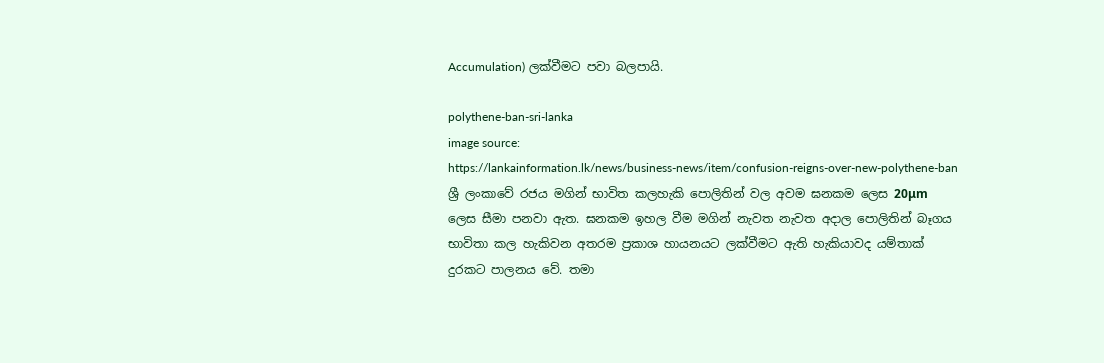Accumulation) ලක්වීමට පවා බලපායි.

polythene-ban-sri-lanka
image source:
https://lankainformation.lk/news/business-news/item/confusion-reigns-over-new-polythene-ban
ශ්‍රී ලංකාවේ රජය මගින් භාවිත කලහැකි පොලිතින් වල අවම ඝනකම ලෙස 20μm ලෙස සීමා පනවා ඇත. ඝනකම ඉහල වීම මගින් නැවත නැවත අදාල පොලිතින් බෑගය භාවිතා කල හැකිවන අතරම ප්‍රකාශ හායනයට ලක්වීමට ඇති හැකියාවද යම්තාක් දුරකට පාලනය වේ. තමා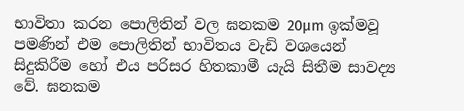භාවිතා කරන පොලිතින් වල ඝනකම 20μm ඉක්මවූ පමණින් එම පොලිතින් භාවිතය වැඩි වශයෙන් සිදුකිරීම හෝ එය පරිසර හිතකාමී යැයි සිතීම සාවද්‍ය වේ. ඝනකම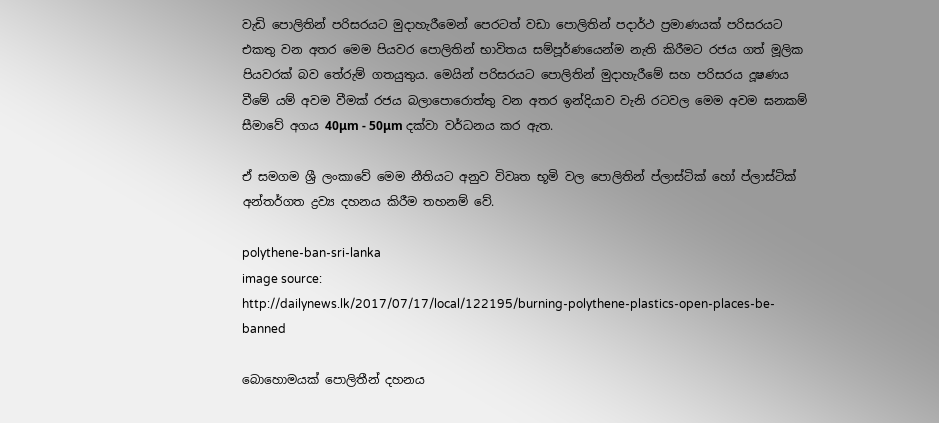වැඩි පොලිතින් පරිසරයට මුදාහැරීමෙන් පෙරටත් වඩා පොලිතින් පදාර්ථ ප්‍රමාණයක් පරිසරයට එකතු වන අතර මෙම පියවර පොලිතින් භාවිතය සම්පූර්ණයෙන්ම නැති කිරීමට රජය ගත් මූලික පියවරක් බව තේරුම් ගතයුතුය. මෙයින් පරිසරයට පොලිතින් මුදාහැරීමේ සහ පරිසරය දූෂණය වීමේ යම් අවම වීමක් රජය බලාපොරොත්තු වන අතර ඉන්දියාව වැනි රටවල මෙම අවම ඝනකම් සීමාවේ අගය 40μm - 50μm දක්වා වර්ධනය කර ඇත.

ඒ සමගම ශ්‍රී ලංකාවේ මෙම නීතියට අනුව විවෘත භූමි වල පොලිතින් ප්ලාස්ටික් හෝ ප්ලාස්ටික් අන්තර්ගත ද්‍රව්‍ය දහනය කිරීම තහනම් වේ.

polythene-ban-sri-lanka
image source:
http://dailynews.lk/2017/07/17/local/122195/burning-polythene-plastics-open-places-be-banned

බොහොමයක් පොලිතීන් දහනය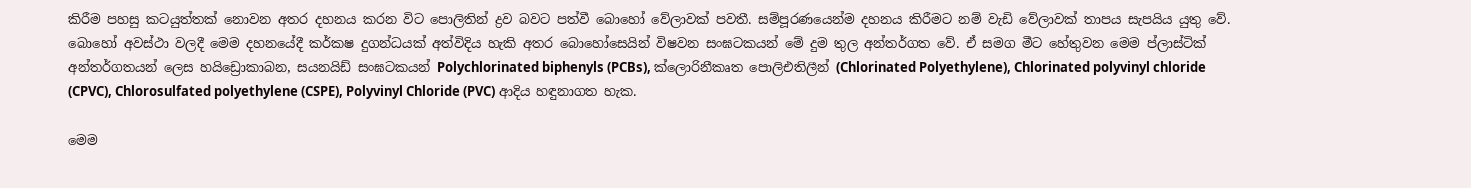කිරීම පහසු කටයුත්තක් නොවන අතර දහනය කරන විට පොලිතින් ද්‍රව බවට පත්වී බොහෝ වේලාවක් පවතී. සම්පූරණයෙන්ම දහනය කිරීමට නම් වැඩි වේලාවක් තාපය සැපයිය යුතු වේ. බොහෝ අවස්ථා වලදී මෙම දහනයේදී කර්කෂ දුගන්ධයක් අත්විදිය හැකි අතර බොහෝසෙයින් විෂවන සංඝටකයන් මේ දුම තුල අන්තර්ගත වේ. ඒ සමග මීට හේතුවන මෙම ප්ලාස්ටික් අන්තර්ගතයන් ලෙස හයිඩ්‍රොකාබන, සයනයිඩ් සංඝටකයන් Polychlorinated biphenyls (PCBs), ක්ලොරිනීකෘත පොලිඑතිලීන් (Chlorinated Polyethylene), Chlorinated polyvinyl chloride (CPVC), Chlorosulfated polyethylene (CSPE), Polyvinyl Chloride (PVC) ආදිය හඳුනාගත හැක.

මෙම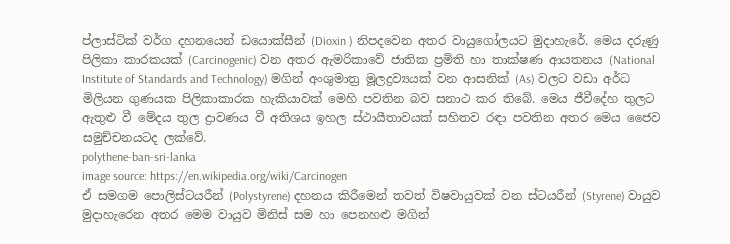ප්ලාස්ටික් වර්ග දහනයෙන් ඩයොක්සීන් (Dioxin ) නිපදවෙන අතර වායුගෝලයට මුදාහැරේ. මෙය දරුණු පිලිකා කාරකයක් (Carcinogenic) වන අතර ඇමරිකාවේ ජාතික ප්‍රමිති හා තාක්ෂණ ආයතනය (National Institute of Standards and Technology) මගින් අංශුමාත්‍ර මූලද්‍රව්‍යයක් වන ආසනික් (As) වලට වඩා අර්ධ මිලියන ගුණයක පිලිකාකාරක හැකියාවක් මෙහි පවතින බව සනාථ කර තිබේ. මෙය ජීවීදේහ තුලට ඇතුළු වී මේදය තුල ද්‍රාවණය වී අතිශය ඉහල ස්ථායීතාවයක් සහිතව රඳා පවතින අතර මෙය ජෛව සමුච්චනයටද ලක්වේ.
polythene-ban-sri-lanka
image source: https://en.wikipedia.org/wiki/Carcinogen
ඒ සමගම පොලිස්ටයරීන් (Polystyrene) දහනය කිරීමෙන් තවත් විෂවායුවක් වන ස්ටයරීන් (Styrene) වායුව මුදාහැරෙන අතර මෙම වායුව මිනිස් සම හා පෙනහළු මගින්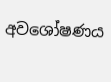අවශෝෂණය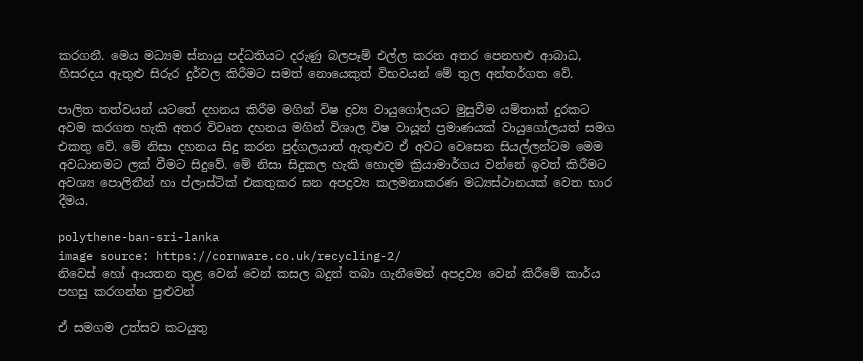කරගනී. මෙය මධ්‍යම ස්නායු පද්ධතියට දරුණු බලපෑම් එල්ල කරන අතර පෙනහළු ආබාධ, හිසරදය ඇතුළු සිරුර දුර්වල කිරීමට සමත් නොයෙකුත් විභවයන් මේ තුල අන්තර්ගත වේ.

පාලිත තත්වයන් යටතේ දහනය කිරීම මගින් විෂ ද්‍රව්‍ය වායුගෝලයට මුසුවීම යම්තාක් දුරකට අවම කරගත හැකි අතර විවෘත දහනය මගින් විශාල විෂ වායූන් ප්‍රමාණයක් වායුගෝලයත් සමග එකතු වේ. මේ නිසා දහනය සිදු කරන පුද්ගලයාත් ඇතුළුව ඒ අවට වෙසෙන සියල්ලන්ටම මෙම අවධානමට ලක් වීමට සිදුවේ. මේ නිසා සිදුකල හැකි හොදම ක්‍රියාමාර්ගය වන්නේ ඉවත් කිරීමට අවශ්‍ය පොලිතීන් හා ප්ලාස්ටික් එකතුකර ඝන අපද්‍රව්‍ය කලමනාකරණ මධ්‍යස්ථානයක් වෙත භාර දීමය.

polythene-ban-sri-lanka
image source: https://cornware.co.uk/recycling-2/
නිවෙස්‌ හෝ ආයතන තුළ වෙන් වෙන් කසල බදුන් තබා ගැනීමෙන් අපද්‍රව්‍ය වෙන් කිරීමේ කාර්ය පහසු කරගන්න පුළුවන්

ඒ සමගම උත්සව කටයුතු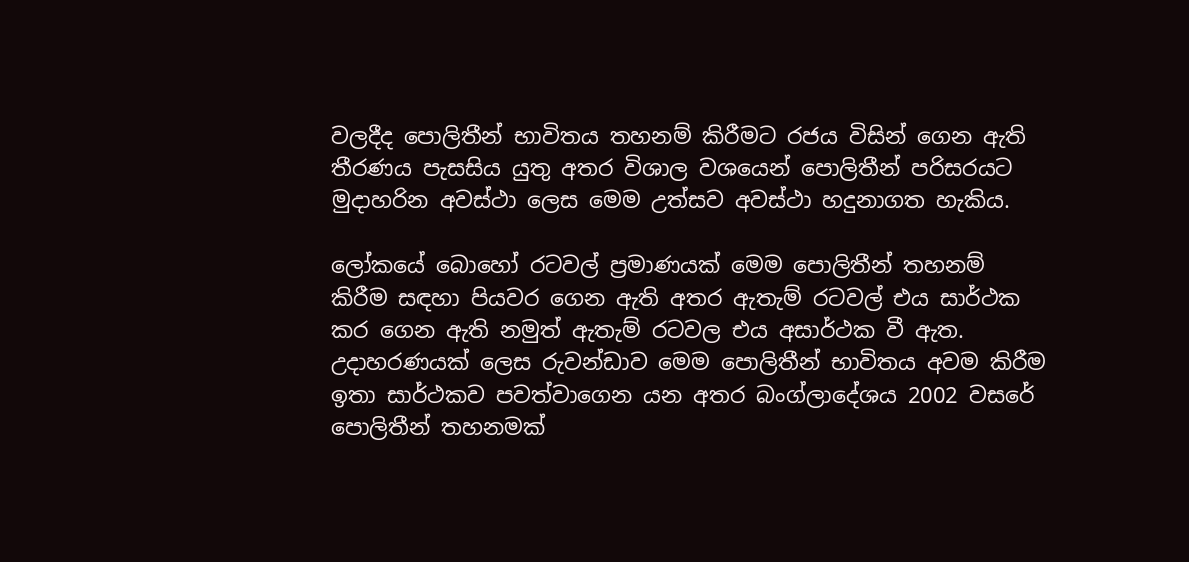වලදීද පොලිතීන් භාවිතය තහනම් කිරීමට රජය විසින් ගෙන ඇති තීරණය පැසසිය යුතු අතර විශාල වශයෙන් පොලිතීන් පරිසරයට මුදාහරින අවස්ථා ලෙස මෙම උත්සව අවස්ථා හදුනාගත හැකිය.

ලෝකයේ බොහෝ රටවල් ප්‍රමාණයක් මෙම පොලිතීන් තහනම් කිරීම සඳහා පියවර ගෙන ඇති අතර ඇතැම් රටවල් එය සාර්ථක කර ගෙන ඇති නමුත් ඇතැම් රටවල එය අසාර්ථක වී ඇත. උදාහරණයක් ලෙස රුවන්ඩාව මෙම පොලිතීන් භාවිතය අවම කිරීම ඉතා සාර්ථකව පවත්වාගෙන යන අතර බංග්ලාදේශය 2002 වසරේ පොලිතීන් තහනමක්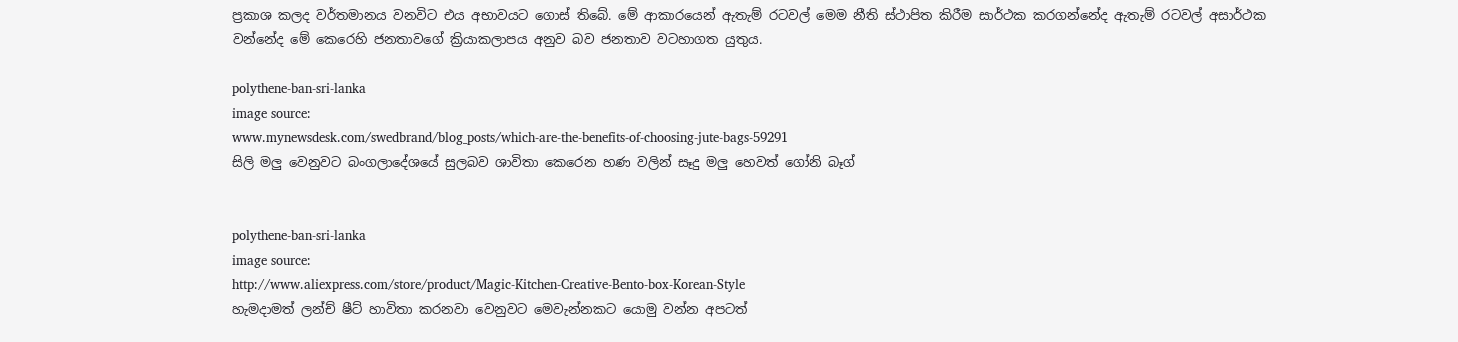ප්‍රකාශ කලද වර්තමානය වනවිට එය අභාවයට ගොස් තිබේ. මේ ආකාරයෙන් ඇතැම් රටවල් මෙම නීති ස්ථාපිත කිරීම සාර්ථක කරගන්නේද ඇතැම් රටවල් අසාර්ථක වන්නේද මේ කෙරෙහි ජනතාවගේ ක්‍රියාකලාපය අනුව බව ජනතාව වටහාගත යුතුය.

polythene-ban-sri-lanka
image source:
www.mynewsdesk.com/swedbrand/blog_posts/which-are-the-benefits-of-choosing-jute-bags-59291
සිලි මලු වෙනුවට බංගලාදේශයේ සුලබව ශාවිතා කෙරෙන හණ වලින් සෑදු මලු හෙවත් ගෝනි බෑග්


polythene-ban-sri-lanka
image source:
http://www.aliexpress.com/store/product/Magic-Kitchen-Creative-Bento-box-Korean-Style
හැමදාමත් ලන්ච් ෂීට් හාවිතා කරනවා වෙනුවට මෙවැන්නකට යොමු වන්න අපටත්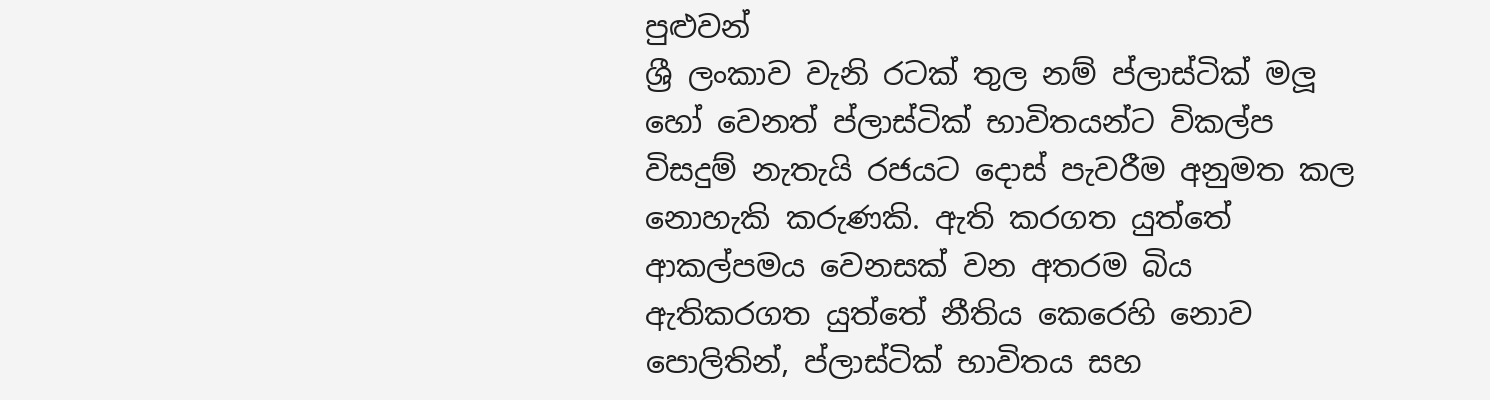පුළුවන්
ශ්‍රී ලංකාව වැනි රටක් තුල නම් ප්ලාස්ටික් මලූ හෝ වෙනත් ප්ලාස්ටික් භාවිතයන්ට විකල්ප විසදුම් නැතැයි රජයට දොස් පැවරීම අනුමත කල නොහැකි කරුණකි. ඇති කරගත යුත්තේ ආකල්පමය වෙනසක් වන අතරම බිය ඇතිකරගත යුත්තේ නීතිය කෙරෙහි නොව පොලිතින්, ප්ලාස්ටික් භාවිතය සහ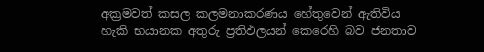අක්‍රමවත් කසල කලමනාකරණය හේතුවෙන් ඇතිවිය හැකි භයානක අතුරු ප්‍රතිඵලයන් කෙරෙහි බව ජනතාව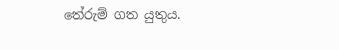තේරුම් ගත යුතුය.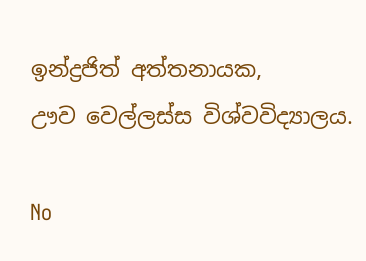ඉන්ද්‍රජිත් අත්තනායක,
ඌව වෙල්ලස්ස විශ්වවිද්‍යාලය.

No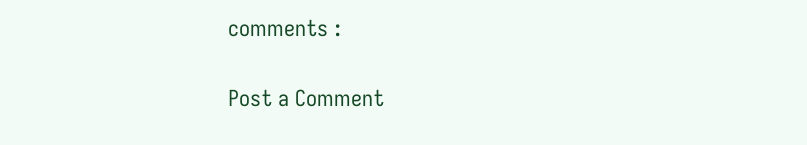comments :

Post a Comment